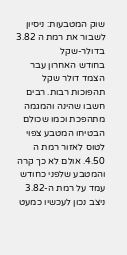שוק המטבעות: ניסיון לשבור את רמת ה 3.82 בדולר-שקל
בחודש האחרון עבר הצמד דולר שקל תהפוכות רבות. רבים חשבו שהינה והמגמה מתהפכת וכמו שכולם הבטיחו המטבע צפוי לטוס לאזור רמת ה 4.50. אולם לא כך קרה והמטבע שלפני כחודש עמד על רמת ה-3.82 ניצב נכון לעכשיו כמעט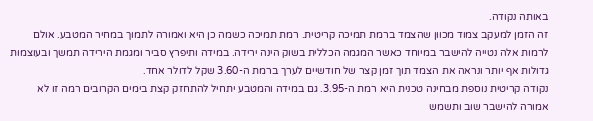באותה נקודה.
זה הזמן למעקב צמוד מכוון שהצמד ברמת תמיכה קריטית. רמת תמיכה כשמה כן היא ואמורה לתמוך במחיר המטבע. אולם לרמות אלה נטייה להישבר במיוחד כאשר המגמה הכללית בשוק הינה ירידה. במידה ותיפרץ סביר ומגמת הירידה תמשך ובעוצמות גדולות אף יותר ונראה את הצמד תוך זמן קצר של חודשיים לערך ברמת ה-3.60 שקל לדולר אחד.
נקודה קריטית נוספת מבחינה טכנית היא רמת ה-3.95. גם במידה והמטבע יתחיל להתחזק קצת בימים הקרובים רמה זו לא אמורה להישבר שוב ותשמש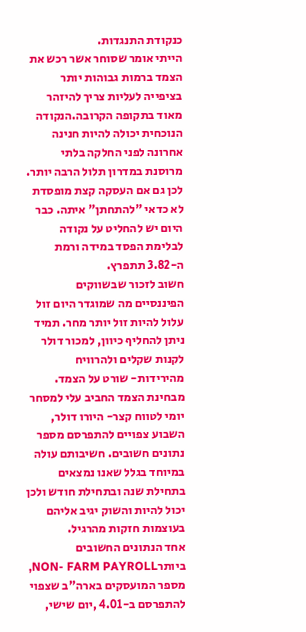כנקודת התנגדות.
הייתי אומר שסוחר אשר רכש את הצמד ברמות גבוהות יותר בציפייה לעליות צריך להיזהר מאוד בתקופה הקרובה.הנקודה הנוכחית יכולה להיות חנינה אחרונה לפני החלקה בלתי מרוסנת במדרון תלול הרבה יותר. לכן גם אם העסקה קצת מופסדת לא כדאי "להתחתן" איתה. כבר היום יש להחליט על נקודה לבלימת הפסד במידה ורמת ה-3.82 תתפרץ.
חשוב לזכור שבשווקים הפיננסיים מה שמוגדר היום זול עלול להיות זול יותר מחר. תמיד ניתן להחליף כיוון, למכור דולר לקנות שקלים ולהרוויח מהירידות- שורט על הצמד.
מבחינת הצמד החביב עלי למסחר יומי לטווח קצר- היורו דולר, השבוע צפויים להתפרסם מספר נתונים חשובים. חשיבותם עולה במיוחד בגלל שאנו נמצאים בתחילת שנה ובתחילת חודש ולכן יכול להיות והשוק יגיב אליהם בעוצמות חזקות מהרגיל.
אחד הנתונים החשובים ביותרNON- FARM PAYROLL, מספר המועסקים בארה"ב שצפוי להתפרסם ב-4.01 ,יום שישי,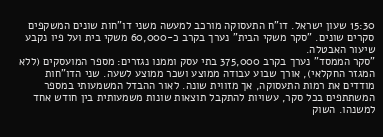15:30 שעון ישראל. דו"ח התעסוקה מורכב למעשה משני דו"חות שונים המשקפים סקרים שונים. "סקר משקי הבית" נערך בקרב כ-60,000 משקי בית ועל פיו נקבע שיעור האבטלה.
"סקר הממסד" נערך בקרב 375,000 בתי עסק וממנו נגזרים: מספר המועסקים (ללא המגזר החקלאי), אורך שבוע עבודה ממוצע ושכר ממוצע לשעה. שני הדו"חות מודדים את רמות התעסוקה, אך מזווית שונה. לאור ההבדל המשמעותי במספר המשתתפים בכל סקר, עשויות להתקבל תוצאות שונות משמעותית בין חודש אחד למשנהו. השוק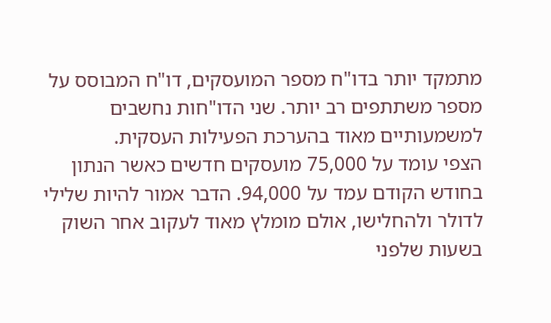מתמקד יותר בדו"ח מספר המועסקים, דו"ח המבוסס על מספר משתתפים רב יותר. שני הדו"חות נחשבים למשמעותיים מאוד בהערכת הפעילות העסקית.
הצפי עומד על 75,000 מועסקים חדשים כאשר הנתון בחודש הקודם עמד על 94,000. הדבר אמור להיות שלילי לדולר ולהחלישו, אולם מומלץ מאוד לעקוב אחר השוק בשעות שלפני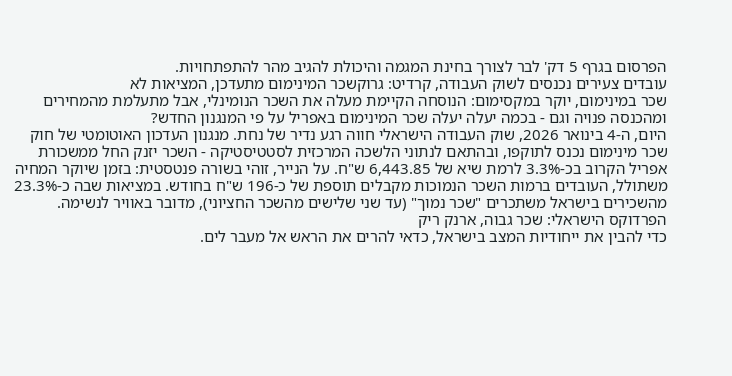הפרסום בגרף 5 דק' לבר לצורך בחינת המגמה והיכולת להגיב מהר להתפתחויות.
עובדים צעירים נכנסים לשוק העבודה, קרדיט: גרוקשכר המינימום מתעדכן, המציאות לא
שכר במינימום, יוקר במקסימום: הנוסחה הקיימת מעלה את השכר הנומינלי, אבל מתעלמת מהמחירים ומהכנסה פנויה וגם - בכמה יעלה יעלה שכר המינימום באפריל על פי המנגנון החדש?
היום, ה-4 בינואר 2026, שוק העבודה הישראלי חווה רגע נדיר של נחת. מנגנון העדכון האוטומטי של חוק שכר מינימום נכנס לתוקפו, ובהתאם לנתוני הלשכה המרכזית לסטטיסטיקה - השכר יזנק החל ממשכורת אפריל הקרוב בכ-3.3% לרמת שיא של 6,443.85 ש"ח. על הנייר, זוהי בשורה פנטסטית: בזמן שיוקר המחיה משתולל, העובדים ברמות השכר הנמוכות מקבלים תוספת של כ-196 ש"ח בחודש. במציאות שבה כ-23.3% מהשכירים בישראל משתכרים "שכר נמוך" (עד שני שלישים מהשכר החציוני), מדובר באוויר לנשימה.
הפרדוקס הישראלי: שכר גבוה, ארנק ריק
כדי להבין את ייחודיות המצב בישראל, כדאי להרים את הראש אל מעבר לים.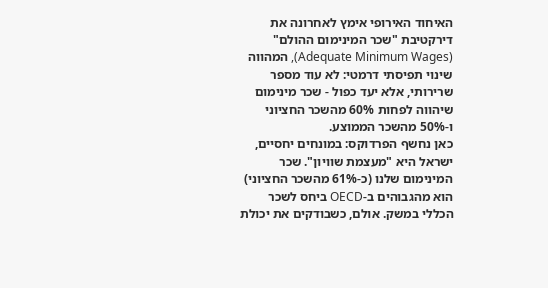האיחוד האירופי אימץ לאחרונה את דירקטיבת "שכר המינימום ההולם" (Adequate Minimum Wages), המהווה שינוי תפיסתי דרמטי: לא עוד מספר שרירותי, אלא יעד כפול - שכר מינימום שיהווה לפחות 60% מהשכר החציוני ו-50% מהשכר הממוצע.
כאן נחשף הפרדוקס: במונחים יחסיים, ישראל היא "מעצמת שוויון". שכר המינימום שלנו (כ-61% מהשכר החציוני) הוא מהגבוהים ב-OECD ביחס לשכר הכללי במשק. אולם, כשבודקים את יכולת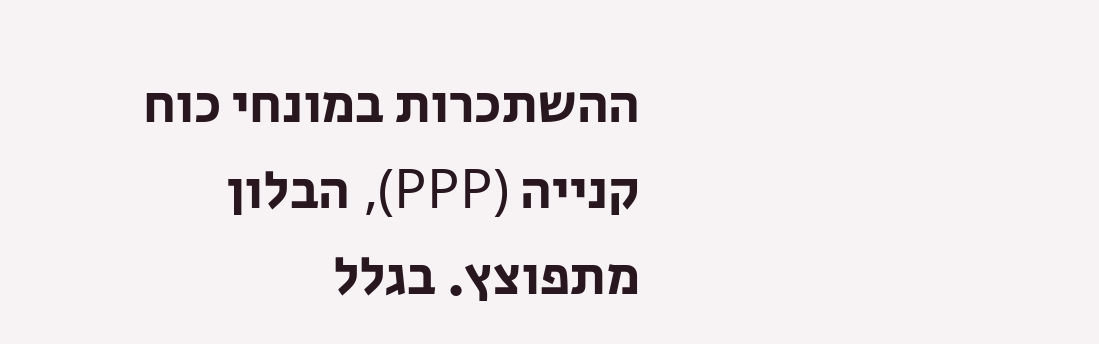ההשתכרות במונחי כוח קנייה (PPP), הבלון מתפוצץ. בגלל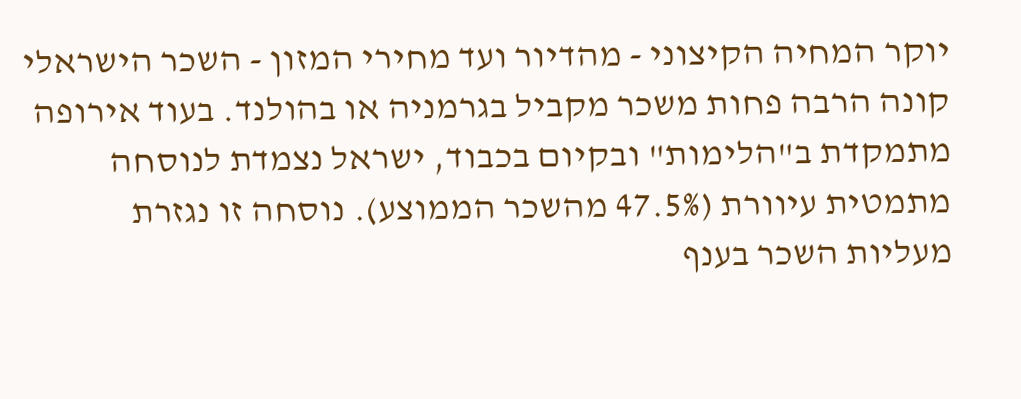יוקר המחיה הקיצוני - מהדיור ועד מחירי המזון - השכר הישראלי קונה הרבה פחות משכר מקביל בגרמניה או בהולנד. בעוד אירופה מתמקדת ב"הלימות" ובקיום בכבוד, ישראל נצמדת לנוסחה מתמטית עיוורת (47.5% מהשכר הממוצע). נוסחה זו נגזרת מעליות השכר בענף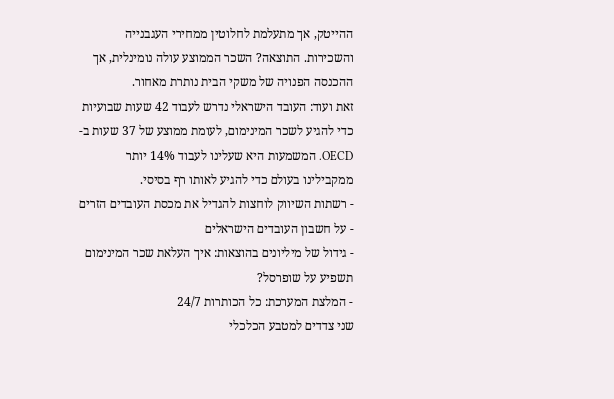ההייטק, אך מתעלמת לחלוטין ממחירי העגבנייה והשכירות. התוצאה? השכר הממוצע עולה נומינלית, אך ההכנסה הפנויה של משקי הבית נותרת מאחור.
זאת ועוד: העובד הישראלי נדרש לעבוד 42 שעות שבועיות כדי להגיע לשכר המינימום, לעומת ממוצע של 37 שעות ב-OECD. המשמעות היא שעלינו לעבוד 14% יותר ממקבילינו בעולם כדי להגיע לאותו רף בסיסי.
- רשתות השיווק לוחצות להגדיל את מכסת העובדים הזרים - על חשבון העובדים הישראלים
- גידול של מיליונים בהוצאות: איך העלאת שכר המינימום תשפיע על שופרסל?
- המלצת המערכת: כל הכותרות 24/7
שני צדדים למטבע הכלכלי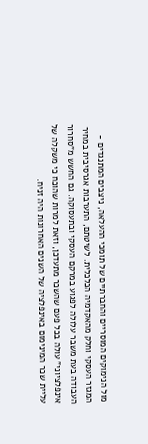מול הנימוקים המוסריים והחברתיים של תומכי ההעלאה, ניצבים המתנגדים - המגזר העסקי וחלק מהאקדמיה הכלכלית. לשיטתם, התערבות אגרסיבית במחיר העבודה בעת משבר עלולה לפגוע במרקם העסקי ובתעסוקה. גם החשש מ"סחרור אינפלציוני" עולה בכל פעם שהשכר מתעדכן, וזאת למרות שהוכח כי משקלה של עליית שכר המינימום באינפלציה של השנים האחרונות היה זניח.